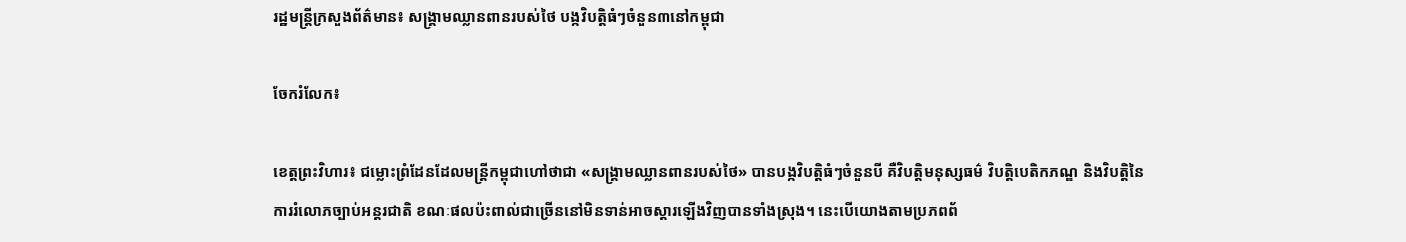រដ្ឋមន្រ្តីក្រសួងព័ត៌មាន៖ សង្គ្រាមឈ្លានពានរបស់ថៃ បង្កវិបត្តិធំៗចំនួន៣នៅកម្ពុជា

ចែករំលែក៖

ខេត្តព្រះវិហារ៖ ជម្លោះព្រំដែនដែលមន្ត្រីកម្ពុជាហៅថាជា «សង្គ្រាមឈ្លានពានរបស់ថៃ» បានបង្កវិបត្តិធំៗចំនួនបី គឺវិបត្តិមនុស្សធម៌ វិបត្តិបេតិកភណ្ឌ និងវិបត្តិនៃការរំលោភច្បាប់អន្តរជាតិ ខណៈផលប៉ះពាល់ជាច្រើននៅមិនទាន់អាចស្ដារឡើងវិញបានទាំងស្រុង។ នេះបេីយោងតាមប្រភពព័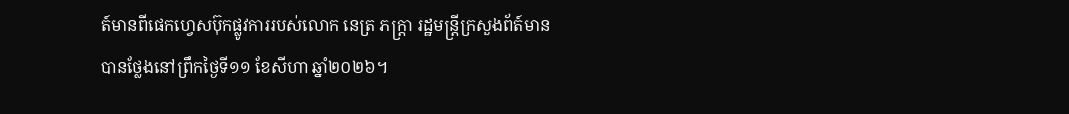ត៍មានពីផេកហ្វេសប៊ុកផ្លូវការរបស់លោក នេត្រ ភក្ត្រា រដ្ឋមន្រ្តីក្រសួងព័ត៍មាន បានថ្លែងនៅព្រឹកថ្ងៃទី១១ ខែសីហា ឆ្នាំ២០២៦។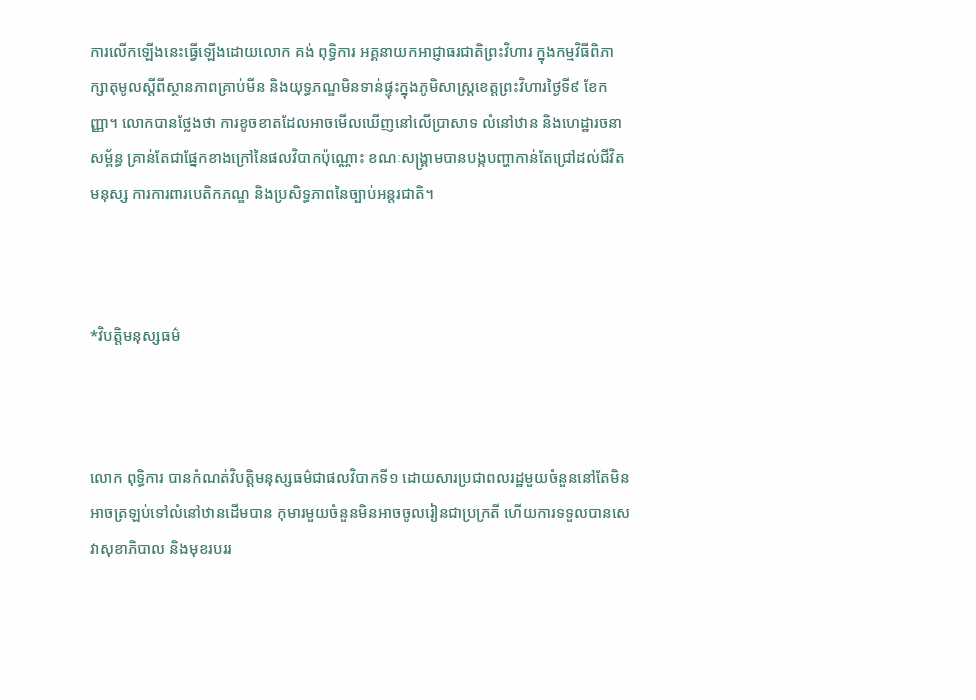ការលើកឡើងនេះធ្វើឡើងដោយលោក គង់ ពុទ្ធិការ អគ្គនាយកអាជ្ញាធរជាតិព្រះវិហារ ក្នុងកម្មវិធីពិភាក្សាតុមូលស្ដីពីស្ថានភាពគ្រាប់មីន និងយុទ្ធភណ្ឌមិនទាន់ផ្ទុះក្នុងភូមិសាស្ត្រខេត្តព្រះវិហារថ្ងៃទី៩ ខែកញ្ញា។ លោកបានថ្លែងថា ការខូចខាតដែលអាចមើលឃើញនៅលើប្រាសាទ លំនៅឋាន និងហេដ្ឋារចនាសម្ព័ន្ធ គ្រាន់តែជាផ្នែកខាងក្រៅនៃផលវិបាកប៉ុណ្ណោះ ខណៈសង្គ្រាមបានបង្កបញ្ហាកាន់តែជ្រៅដល់ជីវិតមនុស្ស ការការពារបេតិកភណ្ឌ និងប្រសិទ្ធភាពនៃច្បាប់អន្តរជាតិ។



*វិបត្តិមនុស្សធម៌



លោក ពុទ្ធិការ បានកំណត់វិបត្តិមនុស្សធម៌ជាផលវិបាកទី១ ដោយសារប្រជាពលរដ្ឋមួយចំនួននៅតែមិនអាចត្រឡប់ទៅលំនៅឋានដើមបាន កុមារមួយចំនួនមិនអាចចូលរៀនជាប្រក្រតី ហើយការទទួលបានសេវាសុខាភិបាល និងមុខរបររ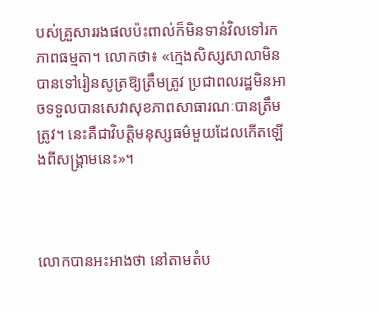បស់គ្រួសាររងផលប៉ះពាល់ក៏មិនទាន់វិលទៅរកភាពធម្មតា។ លោកថា៖ «ក្មេងសិស្សសាលាមិនបានទៅរៀនសូត្រឱ្យត្រឹមត្រូវ ប្រជាពលរដ្ឋមិនអាចទទួលបានសេវាសុខភាពសាធារណៈបានត្រឹមត្រូវ។ នេះគឺជាវិបត្តិមនុស្សធម៌មួយដែលកើតឡើងពីសង្គ្រាមនេះ»។



លោកបានអះអាងថា នៅតាមតំប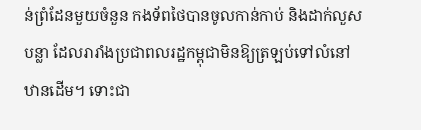ន់ព្រំដែនមួយចំនួន កងទ័ពថៃបានចូលកាន់កាប់ និងដាក់លួសបន្លា ដែលរារាំងប្រជាពលរដ្ឋកម្ពុជាមិនឱ្យត្រឡប់ទៅលំនៅឋានដើម។ ទោះជា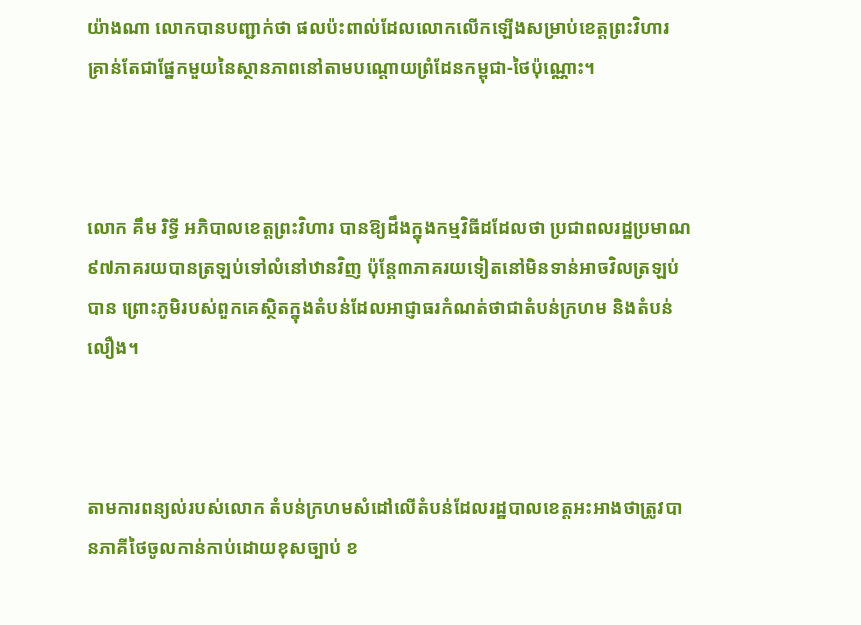យ៉ាងណា លោកបានបញ្ជាក់ថា ផលប៉ះពាល់ដែលលោកលើកឡើងសម្រាប់ខេត្តព្រះវិហារ គ្រាន់តែជាផ្នែកមួយនៃស្ថានភាពនៅតាមបណ្ដោយព្រំដែនកម្ពុជា-ថៃប៉ុណ្ណោះ។



លោក គឹម រិទ្ធី អភិបាលខេត្តព្រះវិហារ បានឱ្យដឹងក្នុងកម្មវិធីដដែលថា ប្រជាពលរដ្ឋប្រមាណ ៩៧ភាគរយបានត្រឡប់ទៅលំនៅឋានវិញ ប៉ុន្តែ៣ភាគរយទៀតនៅមិនទាន់អាចវិលត្រឡប់បាន ព្រោះភូមិរបស់ពួកគេស្ថិតក្នុងតំបន់ដែលអាជ្ញាធរកំណត់ថាជាតំបន់ក្រហម និងតំបន់លឿង។



តាមការពន្យល់របស់លោក តំបន់ក្រហមសំដៅលើតំបន់ដែលរដ្ឋបាលខេត្តអះអាងថាត្រូវបានភាគីថៃចូលកាន់កាប់ដោយខុសច្បាប់ ខ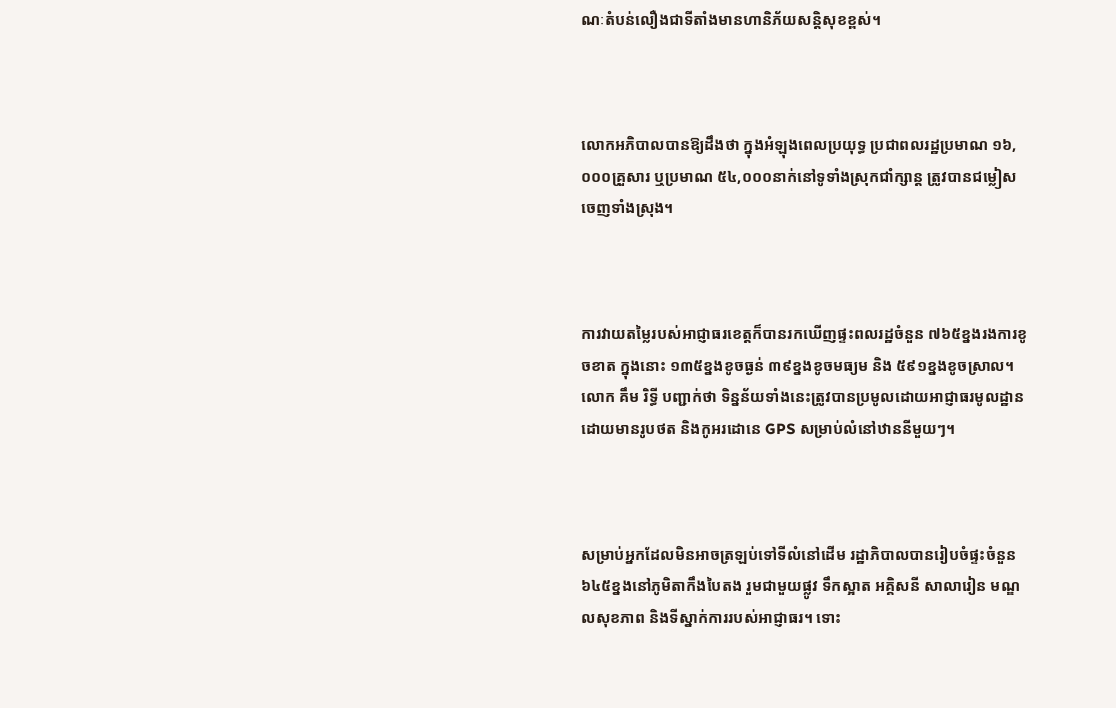ណៈតំបន់លឿងជាទីតាំងមានហានិភ័យសន្តិសុខខ្ពស់។



លោកអភិបាលបានឱ្យដឹងថា ក្នុងអំឡុងពេលប្រយុទ្ធ ប្រជាពលរដ្ឋប្រមាណ ១៦,០០០គ្រួសារ ឬប្រមាណ ៥៤,០០០នាក់នៅទូទាំងស្រុកជាំក្សាន្ត ត្រូវបានជម្លៀសចេញទាំងស្រុង។



ការវាយតម្លៃរបស់អាជ្ញាធរខេត្តក៏បានរកឃើញផ្ទះពលរដ្ឋចំនួន ៧៦៥ខ្នងរងការខូចខាត ក្នុងនោះ ១៣៥ខ្នងខូចធ្ងន់ ៣៩ខ្នងខូចមធ្យម និង ៥៩១ខ្នងខូចស្រាល។ លោក គឹម រិទ្ធី បញ្ជាក់ថា ទិន្នន័យទាំងនេះត្រូវបានប្រមូលដោយអាជ្ញាធរមូលដ្ឋាន ដោយមានរូបថត និងកូអរដោនេ GPS សម្រាប់លំនៅឋាននីមួយៗ។



សម្រាប់អ្នកដែលមិនអាចត្រឡប់ទៅទីលំនៅដើម រដ្ឋាភិបាលបានរៀបចំផ្ទះចំនួន ៦៤៥ខ្នងនៅភូមិតាកឹងបៃតង រួមជាមួយផ្លូវ ទឹកស្អាត អគ្គិសនី សាលារៀន មណ្ឌលសុខភាព និងទីស្នាក់ការរបស់អាជ្ញាធរ។ ទោះ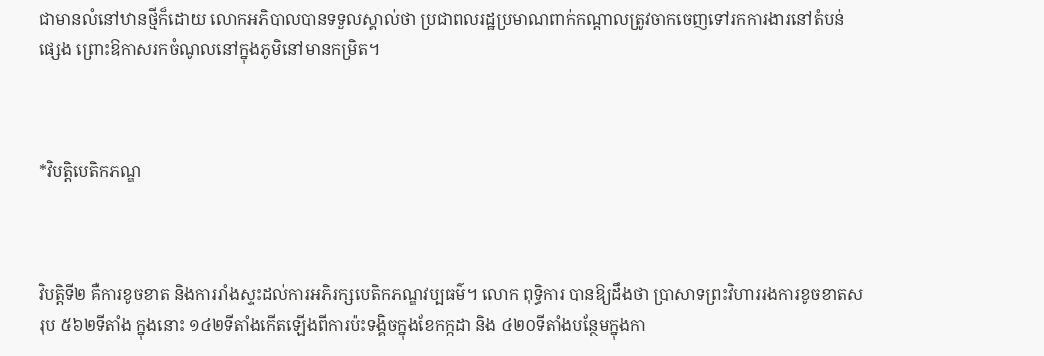ជាមានលំនៅឋានថ្មីក៏ដោយ លោកអភិបាលបានទទួលស្គាល់ថា ប្រជាពលរដ្ឋប្រមាណពាក់កណ្ដាលត្រូវចាកចេញទៅរកការងារនៅតំបន់ផ្សេង ព្រោះឱកាសរកចំណូលនៅក្នុងភូមិនៅមានកម្រិត។



*វិបត្តិបេតិកភណ្ឌ



វិបត្តិទី២ គឺការខូចខាត និងការរាំងស្ទះដល់ការអភិរក្សបេតិកភណ្ឌវប្បធម៌។ លោក ពុទ្ធិការ បានឱ្យដឹងថា ប្រាសាទព្រះវិហាររងការខូចខាតសរុប ៥៦២ទីតាំង ក្នុងនោះ ១៤២ទីតាំងកើតឡើងពីការប៉ះទង្គិចក្នុងខែកក្កដា និង ៤២០ទីតាំងបន្ថែមក្នុងកា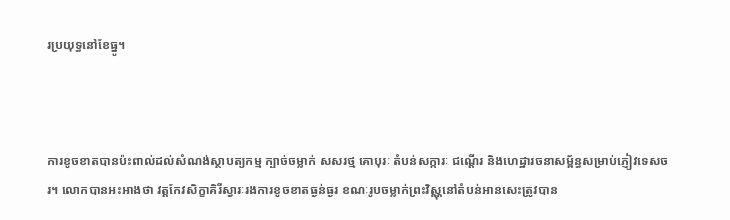រប្រយុទ្ធនៅខែធ្នូ។



ការខូចខាតបានប៉ះពាល់ដល់សំណង់ស្ថាបត្យកម្ម ក្បាច់ចម្លាក់ សសរថ្ម គោបុរៈ តំបន់សក្ការៈ ជណ្ដើរ និងហេដ្ឋារចនាសម្ព័ន្ធសម្រាប់ភ្ញៀវទេសចរ។ លោកបានអះអាងថា វត្តកែវសិក្ខាគិរីស្វារៈរងការខូចខាតធ្ងន់ធ្ងរ ខណៈរូបចម្លាក់ព្រះវិស្ណុនៅតំបន់អានសេះត្រូវបាន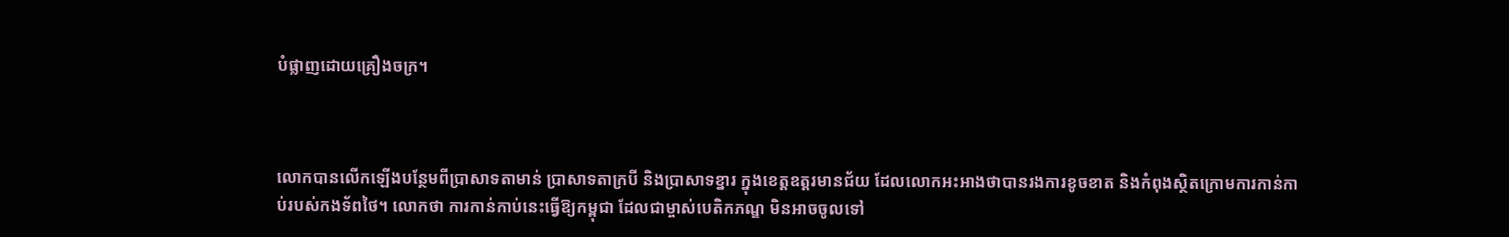បំផ្លាញដោយគ្រឿងចក្រ។



លោកបានលើកឡើងបន្ថែមពីប្រាសាទតាមាន់ ប្រាសាទតាក្របី និងប្រាសាទខ្នារ ក្នុងខេត្តឧត្ដរមានជ័យ ដែលលោកអះអាងថាបានរងការខូចខាត និងកំពុងស្ថិតក្រោមការកាន់កាប់របស់កងទ័ពថៃ។ លោកថា ការកាន់កាប់នេះធ្វើឱ្យកម្ពុជា ដែលជាម្ចាស់បេតិកភណ្ឌ មិនអាចចូលទៅ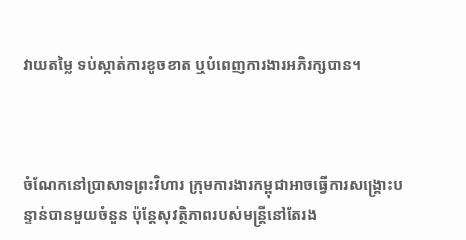វាយតម្លៃ ទប់ស្កាត់ការខូចខាត ឬបំពេញការងារអភិរក្សបាន។



ចំណែកនៅប្រាសាទព្រះវិហារ ក្រុមការងារកម្ពុជាអាចធ្វើការសង្គ្រោះបន្ទាន់បានមួយចំនួន ប៉ុន្តែសុវត្ថិភាពរបស់មន្ត្រីនៅតែរង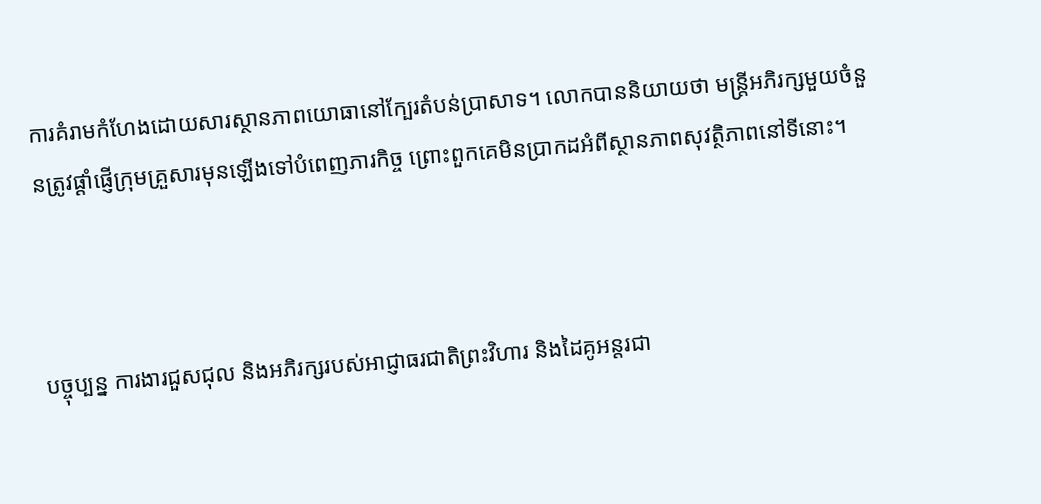ការគំរាមកំហែងដោយសារស្ថានភាពយោធានៅក្បែរតំបន់ប្រាសាទ។ លោកបាននិយាយថា មន្ត្រីអភិរក្សមួយចំនួនត្រូវផ្ដាំផ្ញើក្រុមគ្រួសារមុនឡើងទៅបំពេញភារកិច្ច ព្រោះពួកគេមិនប្រាកដអំពីស្ថានភាពសុវត្ថិភាពនៅទីនោះ។



បច្ចុប្បន្ន ការងារជួសជុល និងអភិរក្សរបស់អាជ្ញាធរជាតិព្រះវិហារ និងដៃគូអន្តរជា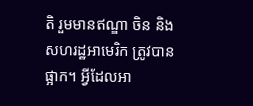តិ រួមមានឥណ្ឌា ចិន និងសហរដ្ឋអាមេរិក ត្រូវបានផ្អាក។ អ្វីដែលអា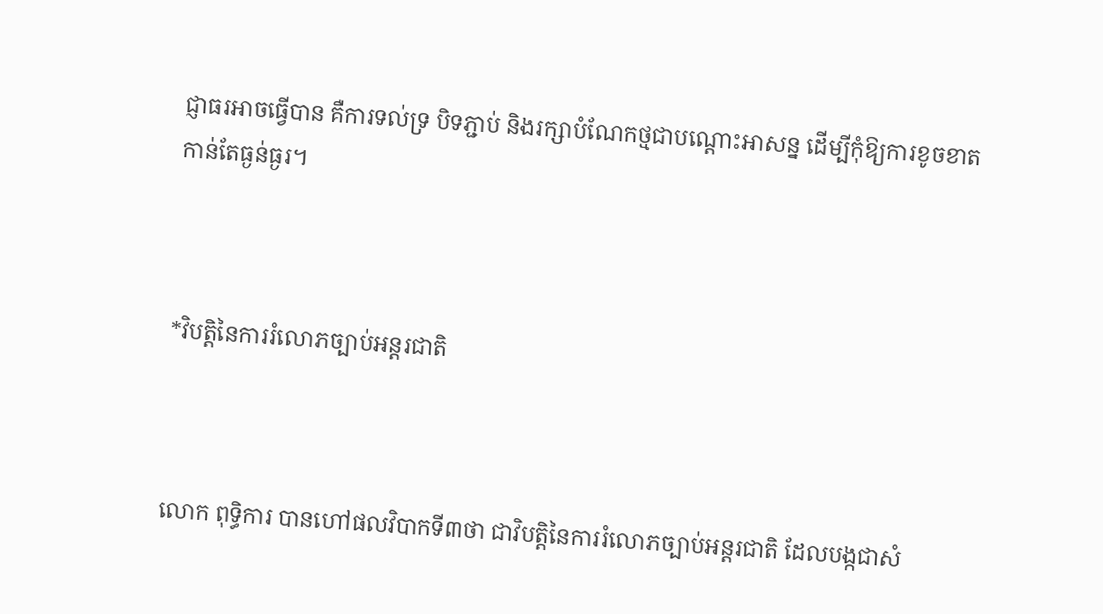ជ្ញាធរអាចធ្វើបាន គឺការទល់ទ្រ បិទភ្ជាប់ និងរក្សាបំណែកថ្មជាបណ្ដោះអាសន្ន ដើម្បីកុំឱ្យការខូចខាតកាន់តែធ្ងន់ធ្ងរ។



*វិបត្តិនៃការរំលោភច្បាប់អន្តរជាតិ



លោក ពុទ្ធិការ បានហៅផលវិបាកទី៣ថា ជាវិបត្តិនៃការរំលោភច្បាប់អន្តរជាតិ ដែលបង្កជាសំ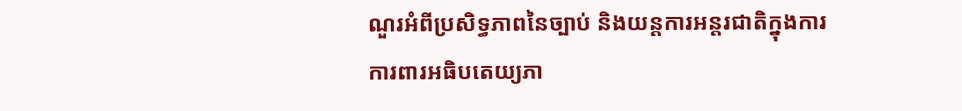ណួរអំពីប្រសិទ្ធភាពនៃច្បាប់ និងយន្តការអន្តរជាតិក្នុងការការពារអធិបតេយ្យភា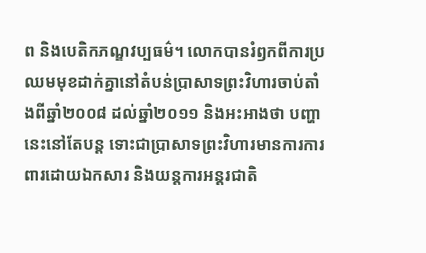ព និងបេតិកភណ្ឌវប្បធម៌។ លោកបានរំឭកពីការប្រឈមមុខដាក់គ្នានៅតំបន់ប្រាសាទព្រះវិហារចាប់តាំងពីឆ្នាំ២០០៨ ដល់ឆ្នាំ២០១១ និងអះអាងថា បញ្ហានេះនៅតែបន្ត ទោះជាប្រាសាទព្រះវិហារមានការការពារដោយឯកសារ និងយន្តការអន្តរជាតិ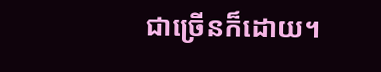ជាច្រើនក៏ដោយ។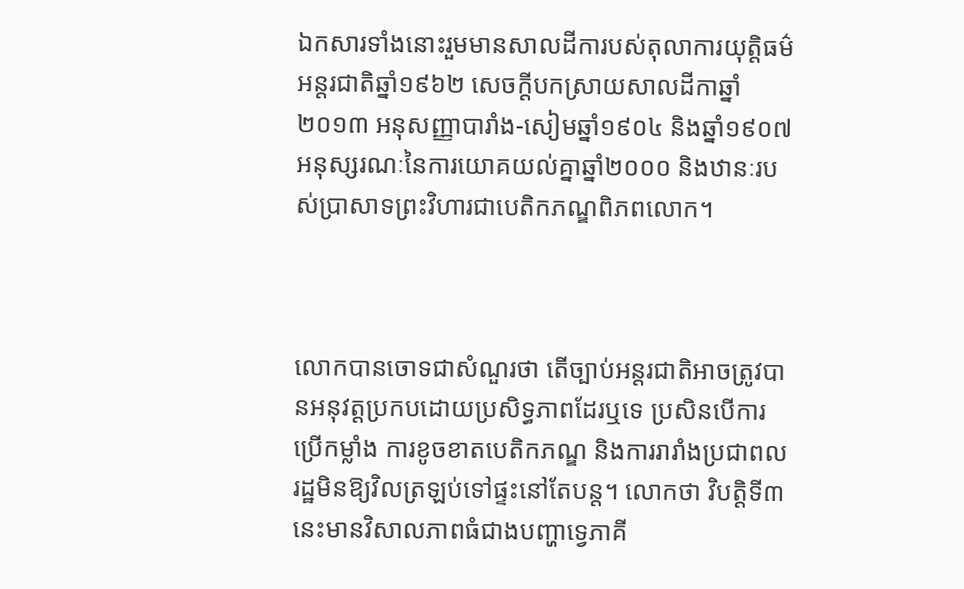ឯកសារទាំងនោះរួមមានសាលដីការបស់តុលាការយុត្តិធម៌អន្តរជាតិឆ្នាំ១៩៦២ សេចក្ដីបកស្រាយសាលដីកាឆ្នាំ២០១៣ អនុសញ្ញាបារាំង-សៀមឆ្នាំ១៩០៤ និងឆ្នាំ១៩០៧ អនុស្សរណៈនៃការយោគយល់គ្នាឆ្នាំ២០០០ និងឋានៈរបស់ប្រាសាទព្រះវិហារជាបេតិកភណ្ឌពិភពលោក។



លោកបានចោទជាសំណួរថា តើច្បាប់អន្តរជាតិអាចត្រូវបានអនុវត្តប្រកបដោយប្រសិទ្ធភាពដែរឬទេ ប្រសិនបើការប្រើកម្លាំង ការខូចខាតបេតិកភណ្ឌ និងការរារាំងប្រជាពលរដ្ឋមិនឱ្យវិលត្រឡប់ទៅផ្ទះនៅតែបន្ត។ លោកថា វិបត្តិទី៣នេះមានវិសាលភាពធំជាងបញ្ហាទ្វេភាគី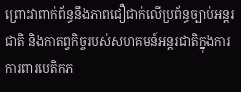ព្រោះវាពាក់ព័ន្ធនឹងភាពជឿជាក់លើប្រព័ន្ធច្បាប់អន្តរជាតិ និងកាតព្វកិច្ចរបស់សហគមន៍អន្តរជាតិក្នុងការការពារបេតិកភ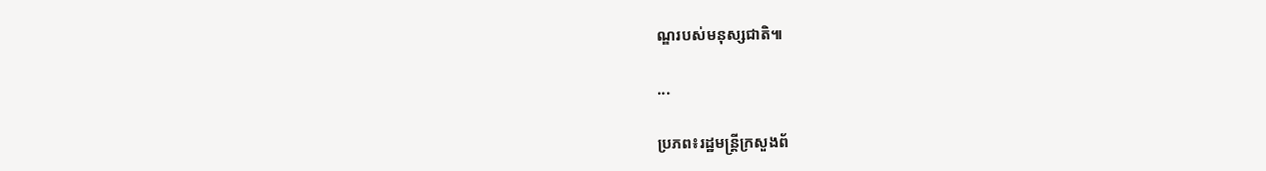ណ្ឌរបស់មនុស្សជាតិ៕

...

ប្រភព៖រដ្ឋមន្រ្តីក្រសួងព័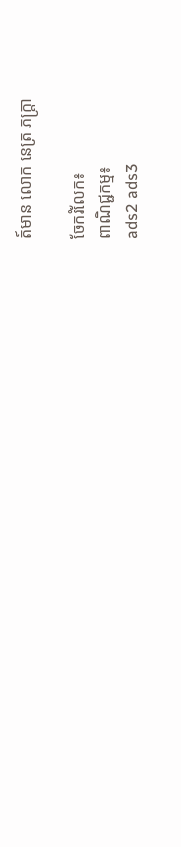ត៍មាន លោក នេត្រ ភក្ត្រា

ចែករំលែក៖
ពាណិជ្ជកម្ម៖
ads2 ads3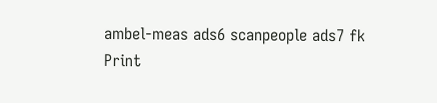ambel-meas ads6 scanpeople ads7 fk Print